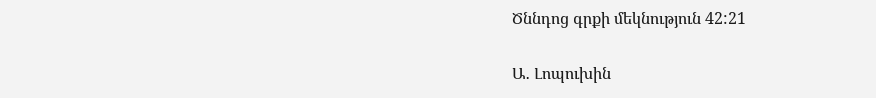Ծննդոց գրքի մեկնություն 42:21

Ա․ Լոպուխին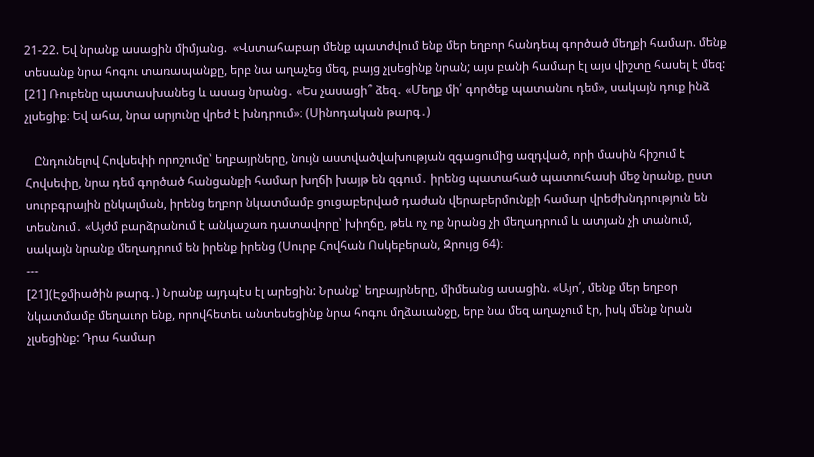21-22. Եվ նրանք ասացին միմյանց.  «Վստահաբար մենք պատժվում ենք մեր եղբոր հանդեպ գործած մեղքի համար. մենք տեսանք նրա հոգու տառապանքը, երբ նա աղաչեց մեզ, բայց չլսեցինք նրան; այս բանի համար էլ այս վիշտը հասել է մեզ: [21] Ռուբենը պատասխանեց և ասաց նրանց․ «Ես չասացի՞ ձեզ․ «Մեղք մի՛ գործեք պատանու դեմ», սակայն դուք ինձ չլսեցիք։ Եվ ահա, նրա արյունը վրեժ է խնդրում»։ (Սինոդական թարգ․)

   Ընդունելով Հովսեփի որոշումը՝ եղբայրները, նույն աստվածվախության զգացումից ազդված, որի մասին հիշում է Հովսեփը, նրա դեմ գործած հանցանքի համար խղճի խայթ են զգում․ իրենց պատահած պատուհասի մեջ նրանք, ըստ սուրբգրային ընկալման, իրենց եղբոր նկատմամբ ցուցաբերված դաժան վերաբերմունքի համար վրեժխնդրություն են տեսնում․ «Այժմ բարձրանում է անկաշառ դատավորը՝ խիղճը, թեև ոչ ոք նրանց չի մեղադրում և ատյան չի տանում, սակայն նրանք մեղադրում են իրենք իրենց (Սուրբ Հովհան Ոսկեբերան, Զրույց 64)։
---
[21](Էջմիածին թարգ․) Նրանք այդպէս էլ արեցին: Նրանք՝ եղբայրները, միմեանց ասացին. «Այո՛, մենք մեր եղբօր նկատմամբ մեղաւոր ենք, որովհետեւ անտեսեցինք նրա հոգու մղձաւանջը, երբ նա մեզ աղաչում էր, իսկ մենք նրան չլսեցինք: Դրա համար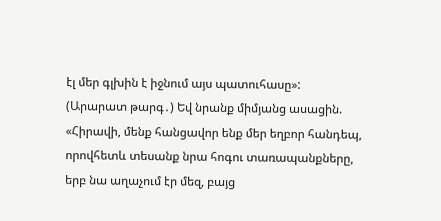էլ մեր գլխին է իջնում այս պատուհասը»:
(Արարատ թարգ․) Եվ նրանք միմյանց ասացին. «Հիրավի, մենք հանցավոր ենք մեր եղբոր հանդեպ, որովհետև տեսանք նրա հոգու տառապանքները, երբ նա աղաչում էր մեզ, բայց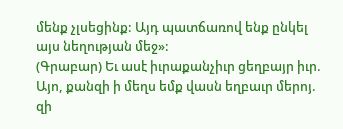մենք չլսեցինք: Այդ պատճառով ենք ընկել այս նեղության մեջ»:
(Գրաբար) Եւ ասէ իւրաքանչիւր ցեղբայր իւր. Այո, քանզի ի մեղս եմք վասն եղբաւր մերոյ. զի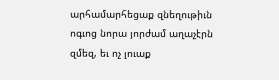արհամարհեցաք զնեղութիւն ոգւոց նորա յորժամ աղաչէրն զմեզ, եւ ոչ լուաք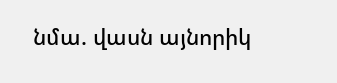նմա. վասն այնորիկ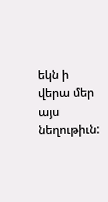եկն ի վերա մեր այս նեղութիւն: